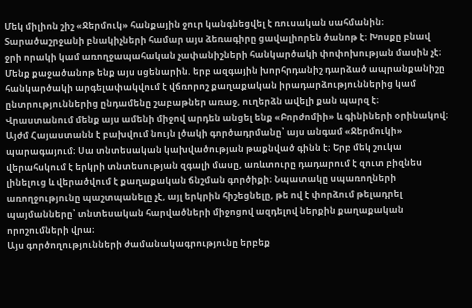Մեկ միլիոն շիշ «Ջերմուկ» հանքային ջուր կանգնեցվել է ռուսական սահմանին։ Տարածաշրջանի բնակիչների համար այս ձեռագիրը ցավալիորեն ծանոթ է։ Խոսքը բնավ ջրի որակի կամ առողջապահական չափանիշների հանկարծակի փոփոխության մասին չէ։ Մենք քաջածանոթ ենք այս սցենարին. երբ ազգային խորհրդանիշ դարձած ապրանքանիշը հանկարծակի արգելափակվում է վճռորոշ քաղաքական իրադարձություններից կամ ընտրություններից ընդամենը շաբաթներ առաջ, ուղերձն ավելի քան պարզ է։
Վրաստանում մենք այս ամենի միջով արդեն անցել ենք «Բորժոմիի» և գինիների օրինակով։ Այժմ Հայաստանն է բախվում նույն լծակի գործադրմանը՝ այս անգամ «Ջերմուկի» պարագայում։ Սա տնտեսական կախվածության թաքնված գինն է։ Երբ մեկ շուկա վերահսկում է երկրի տնտեսության զգալի մասը, առևտուրը դադարում է զուտ բիզնես լինելուց և վերածվում է քաղաքական ճնշման գործիքի։ Նպատակը սպառողների առողջությունը պաշտպանելը չէ, այլ երկրին հիշեցնելը, թե ով է փորձում թելադրել պայմանները՝ տնտեսական հարվածների միջոցով ազդելով ներքին քաղաքական որոշումների վրա։
Այս գործողությունների ժամանակագրությունը երբեք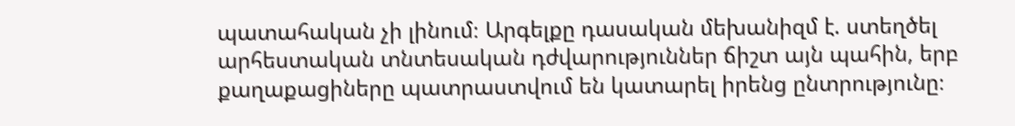պատահական չի լինում։ Արգելքը դասական մեխանիզմ է. ստեղծել արհեստական տնտեսական դժվարություններ ճիշտ այն պահին, երբ քաղաքացիները պատրաստվում են կատարել իրենց ընտրությունը։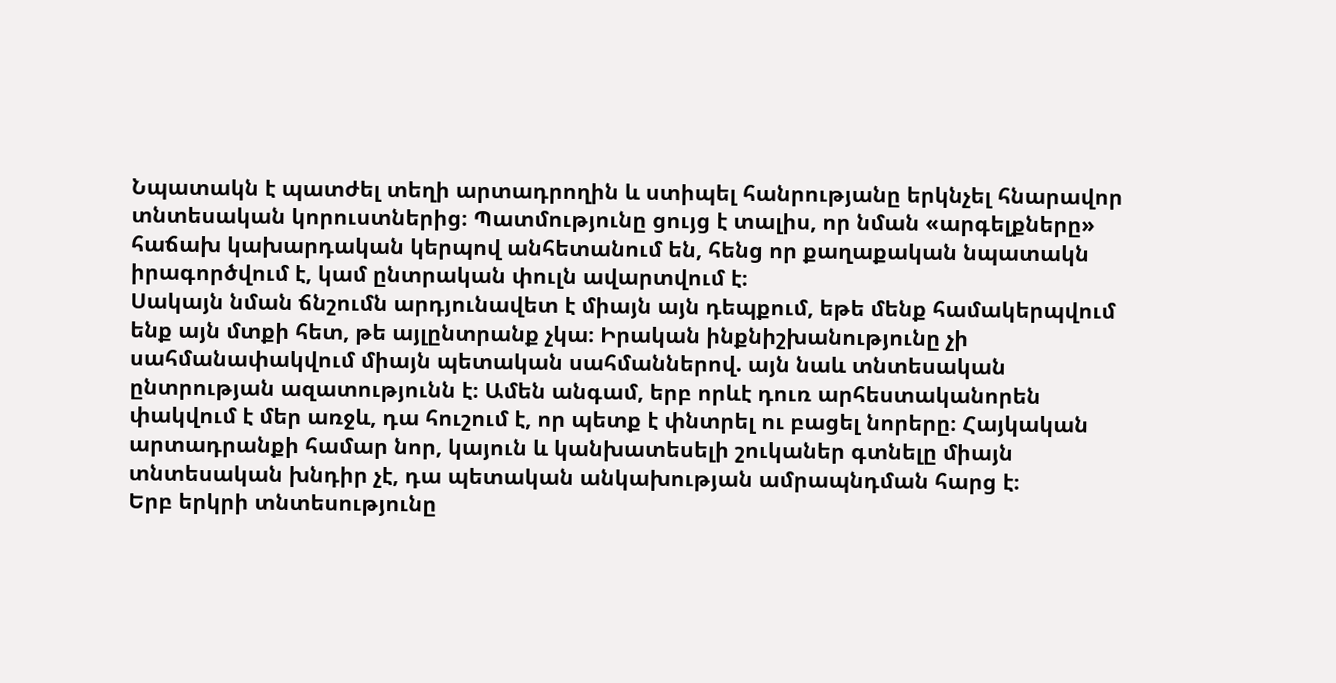Նպատակն է պատժել տեղի արտադրողին և ստիպել հանրությանը երկնչել հնարավոր տնտեսական կորուստներից։ Պատմությունը ցույց է տալիս, որ նման «արգելքները» հաճախ կախարդական կերպով անհետանում են, հենց որ քաղաքական նպատակն իրագործվում է, կամ ընտրական փուլն ավարտվում է։
Սակայն նման ճնշումն արդյունավետ է միայն այն դեպքում, եթե մենք համակերպվում ենք այն մտքի հետ, թե այլընտրանք չկա։ Իրական ինքնիշխանությունը չի սահմանափակվում միայն պետական սահմաններով. այն նաև տնտեսական ընտրության ազատությունն է։ Ամեն անգամ, երբ որևէ դուռ արհեստականորեն փակվում է մեր առջև, դա հուշում է, որ պետք է փնտրել ու բացել նորերը։ Հայկական արտադրանքի համար նոր, կայուն և կանխատեսելի շուկաներ գտնելը միայն տնտեսական խնդիր չէ, դա պետական անկախության ամրապնդման հարց է։
Երբ երկրի տնտեսությունը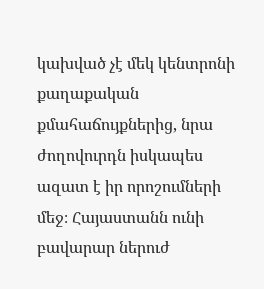կախված չէ մեկ կենտրոնի քաղաքական քմահաճույքներից, նրա ժողովուրդն իսկապես ազատ է իր որոշումների մեջ։ Հայաստանն ունի բավարար ներուժ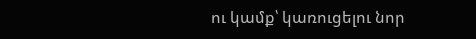ու կամք՝ կառուցելու նոր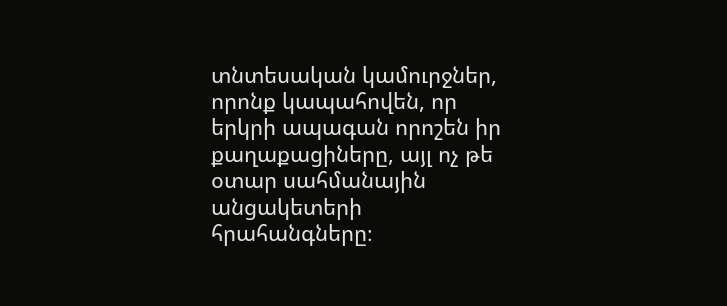տնտեսական կամուրջներ, որոնք կապահովեն, որ երկրի ապագան որոշեն իր քաղաքացիները, այլ ոչ թե օտար սահմանային անցակետերի հրահանգները։